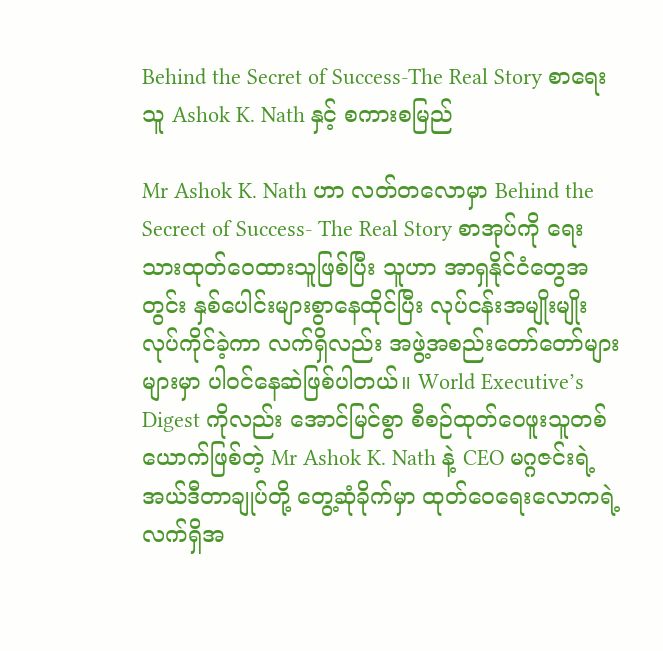Behind the Secret of Success-The Real Story စာရေးသူ Ashok K. Nath နှင့် စကားစမြည်

Mr Ashok K. Nath ဟာ လတ်တလောမှာ Behind the Secrect of Success- The Real Story စာအုပ်ကို ရေးသားထုတ်ဝေထားသူဖြစ်ပြီး သူဟာ အာရှနိုင်ငံတွေအတွင်း နှစ်ပေါင်းများစွာနေထိုင်ပြီး လုပ်ငန်းအမျိုးမျိုးလုပ်ကိုင်ခဲ့ကာ လက်ရှိလည်း အဖွဲ့အစည်းတော်တော်များများမှာ ပါဝင်နေဆဲဖြစ်ပါတယ်။ World Executive’s Digest ကိုလည်း အောင်မြင်စွာ စီစဉ်ထုတ်ဝေဖူးသူတစ်ယောက်ဖြစ်တဲ့ Mr Ashok K. Nath နဲ့ CEO မဂ္ဂဇင်းရဲ့ အယ်ဒီတာချုပ်တို့ တွေ့ဆုံခိုက်မှာ ထုတ်ဝေရေးလောကရဲ့ လက်ရှိအ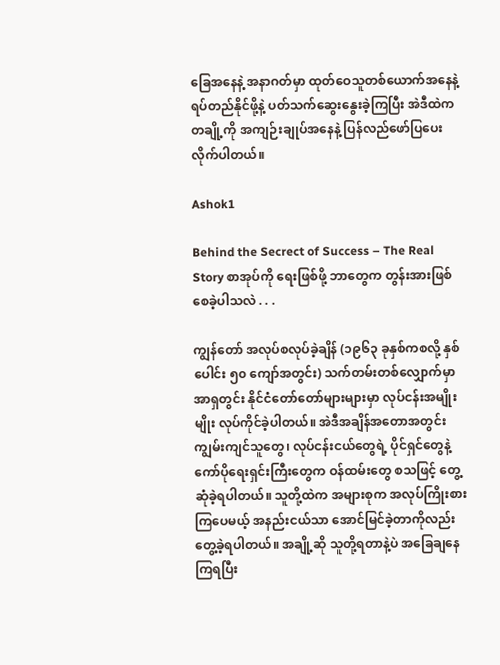ခြေအနေနဲ့ အနာဂတ်မှာ ထုတ်ဝေသူတစ်ယောက်အနေနဲ့ ရပ်တည်နိုင်ဖို့နဲ့ ပတ်သက်ဆွေးနွေးခဲ့ကြပြီး အဲဒီထဲက တချို့ကို အကျဉ်းချုပ်အနေနဲ့ ပြန်လည်ဖော်ပြပေးလိုက်ပါတယ်။

Ashok1

Behind the Secrect of Success – The Real Story စာအုပ်ကို ရေးဖြစ်ဖို့ ဘာတွေက တွန်းအားဖြစ်စေခဲ့ပါသလဲ . . .

ကျွန်တော် အလုပ်စလုပ်ခဲ့ချိန် (၁၉၆၃ ခုနှစ်ကစလို့ နှစ်ပေါင်း ၅၀ ကျော်အတွင်း) သက်တမ်းတစ်လျှောက်မှာ အာရှတွင်း နိုင်ငံတော်တော်များများမှာ လုပ်ငန်းအမျိုးမျိုး လုပ်ကိုင်ခဲ့ပါတယ်။ အဲဒီအချိန်အတောအတွင်း ကျွမ်းကျင်သူတွေ၊ လုပ်ငန်းငယ်တွေရဲ့ ပိုင်ရှင်တွေနဲ့ ကော်ပိုရေးရှင်းကြီးတွေက ဝန်ထမ်းတွေ စသဖြင့် တွေ့ဆုံခဲ့ရပါတယ်။ သူတို့ထဲက အများစုက အလုပ်ကြိုးစားကြပေမယ့် အနည်းငယ်သာ အောင်မြင်ခဲ့တာကိုလည်း တွေ့ခဲ့ရပါတယ်။ အချို့ဆို သူတို့ရတာနဲ့ပဲ အခြေချနေကြရပြီး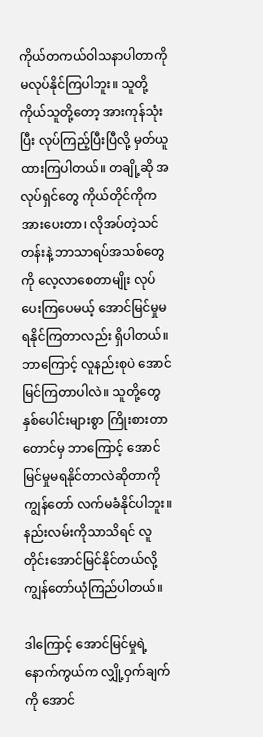ကိုယ်တကယ်ဝါသနာပါတာကို မလုပ်နိုင်ကြပါဘူး။ သူတို့ကိုယ်သူတို့တော့ အားကုန်သုံးပြီး လုပ်ကြည့်ပြီးပြီလို့ မှတ်ယူထားကြပါတယ်။ တချို့ဆို အလုပ်ရှင်တွေ ကိုယ်တိုင်ကိုက အားပေးတာ၊ လိုအပ်တဲ့သင်တန်းနဲ့ ဘာသာရပ်အသစ်တွေကို လေ့လာစေတာမျိုး လုပ်ပေးကြပေမယ့် အောင်မြင်မှုမရနိုင်ကြတာလည်း ရှိပါတယ်။ ဘာကြောင့် လူနည်းစုပဲ အောင်မြင်ကြတာပါလဲ။ သူတို့တွေ နှစ်ပေါင်းများစွာ ကြိုးစားတာတောင်မှ ဘာကြောင့် အောင်မြင်မှုမရနိုင်တာလဲဆိုတာကို ကျွန်တော် လက်မခံနိုင်ပါဘူး။ နည်းလမ်းကိုသာသိရင် လူတိုင်းအောင်မြင်နိုင်တယ်လို့ ကျွန်တော်ယုံကြည်ပါတယ်။

ဒါကြောင့် အောင်မြင်မှုရဲ့ နောက်ကွယ်က လျှို့ဝှက်ချက်ကို အောင်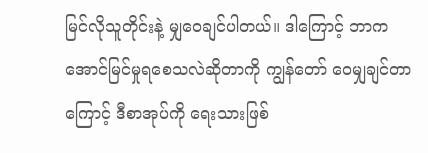မြင်လိုသူတိုင်းနဲ့ မျှဝေချင်ပါတယ်။ ဒါကြောင့် ဘာကအောင်မြင်မှုရစေသလဲဆိုတာကို ကျွန်တော် ဝေမျှချင်တာကြောင့် ဒီစာအုပ်ကို ရေးသားဖြစ်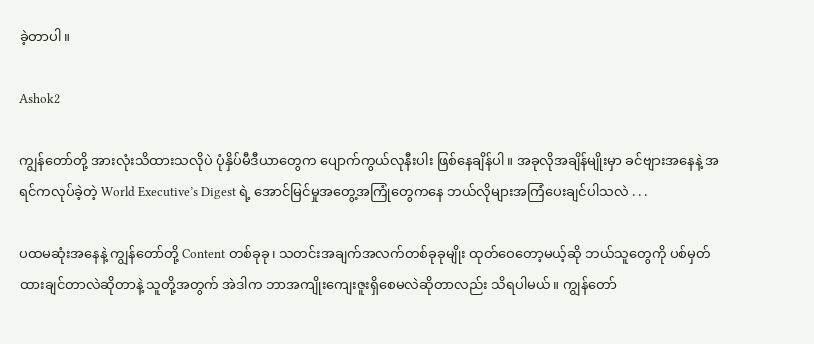ခဲ့တာပါ။

Ashok2

ကျွန်တော်တို့ အားလုံးသိထားသလိုပဲ ပုံနှိပ်မီဒီယာတွေက ပျောက်ကွယ်လုနီးပါး ဖြစ်နေချိန်ပါ။ အခုလိုအချိန်မျိုးမှာ ခင်ဗျားအနေနဲ့ အရင်ကလုပ်ခဲ့တဲ့ World Executive’s Digest ရဲ့ အောင်မြင်မှုအတွေ့အကြုံတွေကနေ ဘယ်လိုများအကြံပေးချင်ပါသလဲ . . .

ပထမဆုံးအနေနဲ့ ကျွန်တော်တို့ Content တစ်ခုခု၊ သတင်းအချက်အလက်တစ်ခုခုမျိုး ထုတ်ဝေတော့မယ့်ဆို ဘယ်သူတွေကို ပစ်မှတ်ထားချင်တာလဲဆိုတာနဲ့ သူတို့အတွက် အဲဒါက ဘာအကျိုးကျေးဇူးရှိစေမလဲဆိုတာလည်း သိရပါမယ်။ ကျွန်တော်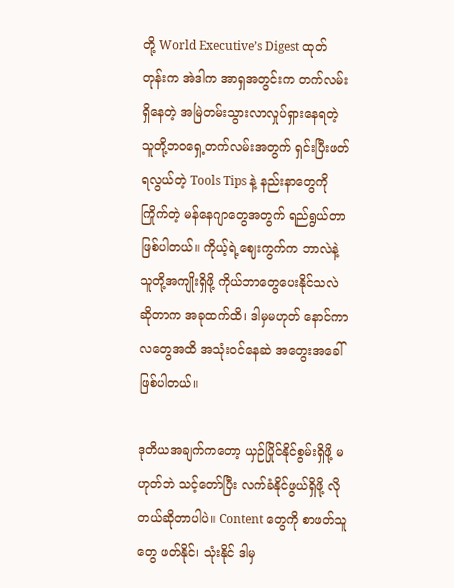တို့ World Executive’s Digest ထုတ်တုန်းက အဲဒါက အာရှအတွင်းက တက်လမ်းရှိနေတဲ့ အမြဲတမ်းသွားလာလှုပ်ရှားနေရတဲ့ သူတို့ဘဝရှေ့တက်လမ်းအတွက် ရှင်းပြီးဖတ်ရလွယ်တဲ့ Tools Tips နဲ့ နည်းနာတွေကိုကြိုက်တဲ့ မန်နေဂျာတွေအတွက် ရည်ရွယ်တာ ဖြစ်ပါတယ်။ ကိုယ့်ရဲ့ဈေးကွက်က ဘာလဲနဲ့ သူတို့အကျိုးရှိဖို့ ကိုယ်ဘာတွေပေးနိုင်သလဲဆိုတာက အခုထက်ထိ၊ ဒါမှမဟုတ် နောင်ကာလတွေအထိ အသုံးဝင်နေဆဲ အတွေးအခေါ် ဖြစ်ပါတယ်။

ဒုတိယအချက်ကတော့ ယှဉ်ပြိုင်နိုင်စွမ်းရှိဖို့ မဟုတ်ဘဲ သင့်တော်ပြီး လက်ခံနိုင်ဖွယ်ရှိဖို့ လိုတယ်ဆိုတာပါပဲ။ Content တွေကို စာဖတ်သူတွေ ဖတ်နိုင်၊ သုံးနိုင် ဒါမှ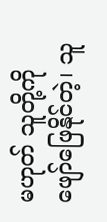မဟုတ် သူတို့ကို ဖျော်ဖြေနိုင်တဲ့၊ သူ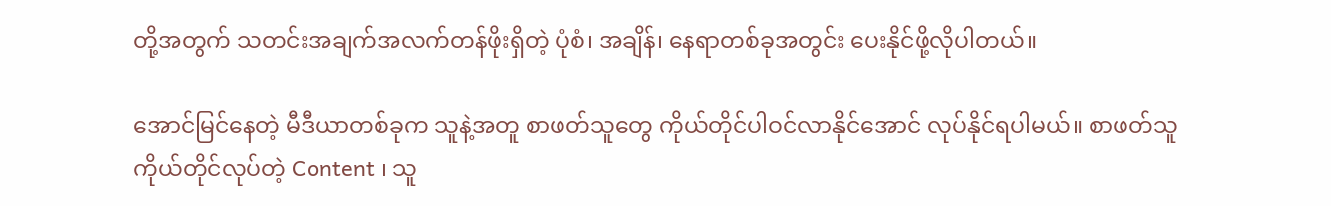တို့အတွက် သတင်းအချက်အလက်တန်ဖိုးရှိတဲ့ ပုံစံ၊ အချိန်၊ နေရာတစ်ခုအတွင်း ပေးနိုင်ဖို့လိုပါတယ်။

အောင်မြင်နေတဲ့ မီဒီယာတစ်ခုက သူနဲ့အတူ စာဖတ်သူတွေ ကိုယ်တိုင်ပါဝင်လာနိုင်အောင် လုပ်နိုင်ရပါမယ်။ စာဖတ်သူကိုယ်တိုင်လုပ်တဲ့ Content ၊ သူ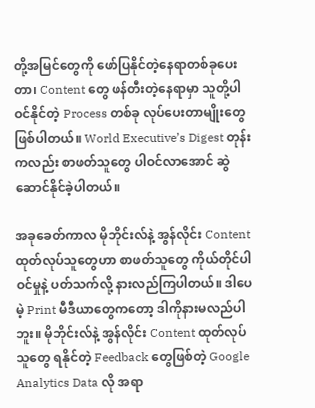တို့အမြင်တွေကို ဖော်ပြနိုင်တဲ့နေရာတစ်ခုပေးတာ၊ Content တွေ ဖန်တီးတဲ့နေရာမှာ သူတို့ပါဝင်နိုင်တဲ့ Process တစ်ခု လုပ်ပေးတာမျိုးတွေ ဖြစ်ပါတယ်။ World Executive’s Digest တုန်းကလည်း စာဖတ်သူတွေ ပါဝင်လာအောင် ဆွဲဆောင်နိုင်ခဲ့ပါတယ်။

အခုခေတ်ကာလ မိုဘိုင်းလ်နဲ့ အွန်လိုင်း Content ထုတ်လုပ်သူတွေဟာ စာဖတ်သူတွေ ကိုယ်တိုင်ပါဝင်မှုနဲ့ ပတ်သက်လို့ နားလည်ကြပါတယ်။ ဒါပေမဲ့ Print မီဒီယာတွေကတော့ ဒါကိုနားမလည်ပါဘူး။ မိုဘိုင်းလ်နဲ့ အွန်လိုင်း Content ထုတ်လုပ်သူတွေ ရနိုင်တဲ့ Feedback တွေဖြစ်တဲ့ Google Analytics Data လို အရာ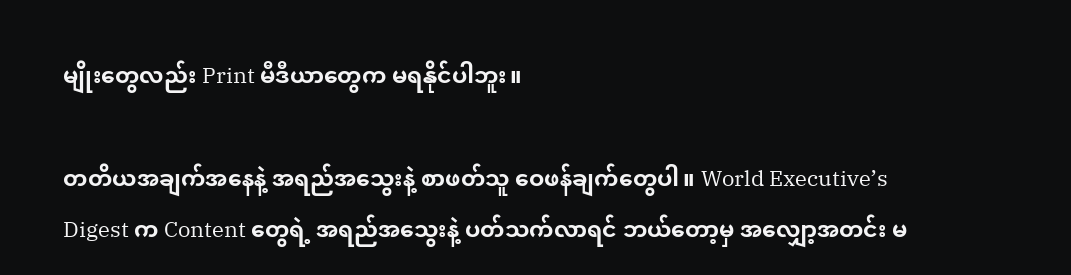မျိုးတွေလည်း Print မီဒီယာတွေက မရနိုင်ပါဘူး။

တတိယအချက်အနေနဲ့ အရည်အသွေးနဲ့ စာဖတ်သူ ဝေဖန်ချက်တွေပါ။ World Executive’s Digest က Content တွေရဲ့ အရည်အသွေးနဲ့ ပတ်သက်လာရင် ဘယ်တော့မှ အလျှော့အတင်း မ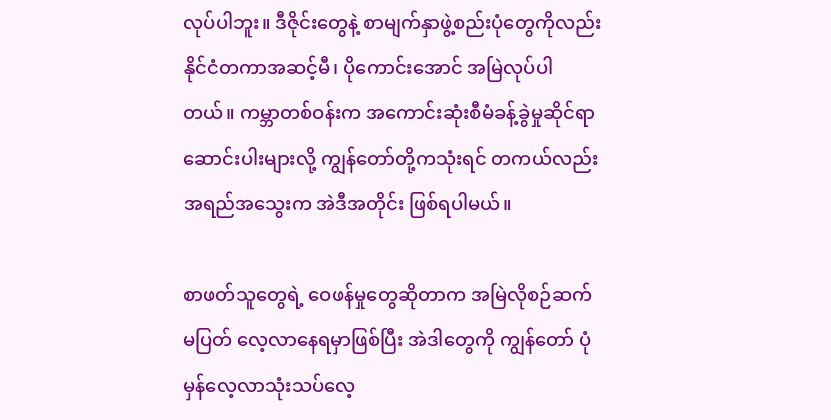လုပ်ပါဘူး။ ဒီဇိုင်းတွေနဲ့ စာမျက်နှာဖွဲ့စည်းပုံတွေကိုလည်း နိုင်ငံတကာအဆင့်မီ၊ ပိုကောင်းအောင် အမြဲလုပ်ပါတယ်။ ကမ္ဘာတစ်ဝန်းက အကောင်းဆုံးစီမံခန့်ခွဲမှုဆိုင်ရာ ဆောင်းပါးများလို့ ကျွန်တော်တို့ကသုံးရင် တကယ်လည်း အရည်အသွေးက အဲဒီအတိုင်း ဖြစ်ရပါမယ်။

စာဖတ်သူတွေရဲ့ ဝေဖန်မှုတွေဆိုတာက အမြဲလိုစဉ်ဆက်မပြတ် လေ့လာနေရမှာဖြစ်ပြီး အဲဒါတွေကို ကျွန်တော် ပုံမှန်လေ့လာသုံးသပ်လေ့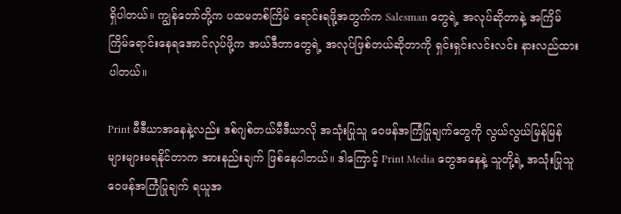ရှိပါတယ်။ ကျွန်တော်တို့က ပထမတစ်ကြိမ် ရောင်းရဖို့အတွက်က Salesman တွေရဲ့ အလုပ်ဆိုတာနဲ့ အကြိမ်ကြိမ်ရောင်းနေရအောင်လုပ်ဖို့က အယ်ဒီတာတွေရဲ့ အလုပ်ဖြစ်တယ်ဆိုတာကို ရှင်းရှင်းလင်းလင်း နားလည်ထားပါတယ်။

Print မီဒီယာအနေနဲ့လည်း ဒစ်ဂျစ်တယ်မီဒီယာလို အသုံးပြုသူ ဝေဖန်အကြံပြုချက်တွေကို လွယ်လွယ်မြန်မြန် များများမရနိုင်တာက အားနည်းချက် ဖြစ်နေပါတယ်။ ဒါကြောင့် Print Media တွေအနေနဲ့ သူတို့ရဲ့ အသုံးပြုသူ ဝေဖန်အကြံပြုချက် ရယူအ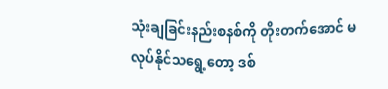သုံးချခြင်းနည်းစနစ်ကို တိုးတက်အောင် မလုပ်နိုင်သရွေ့တော့ ဒစ်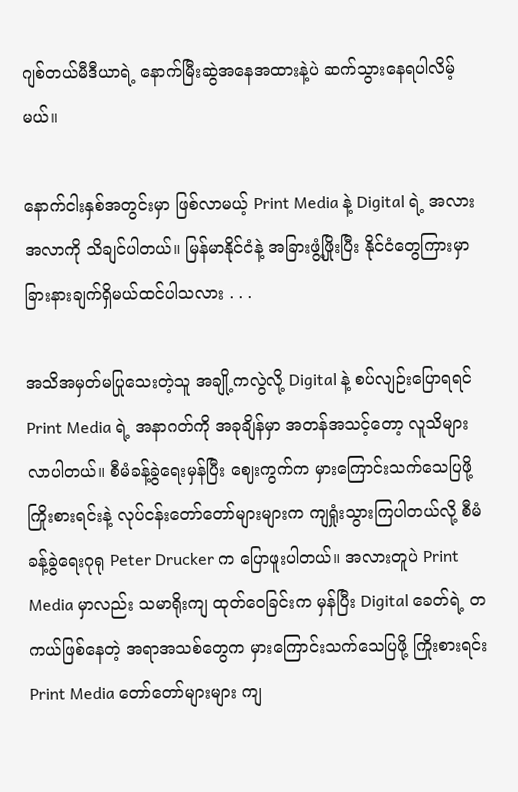ဂျစ်တယ်မီဒီယာရဲ့ နောက်မြီးဆွဲအနေအထားနဲ့ပဲ ဆက်သွားနေရပါလိမ့်မယ်။

နောက်ငါးနှစ်အတွင်းမှာ ဖြစ်လာမယ့် Print Media နဲ့ Digital ရဲ့ အလားအလာကို သိချင်ပါတယ်။ မြန်မာနိုင်ငံနဲ့ အခြားဖွံ့ဖြိုးပြီး နိုင်ငံတွေကြားမှာ ခြားနားချက်ရှိမယ်ထင်ပါသလား . . .

အသိအမှတ်မပြုသေးတဲ့သူ အချို့ကလွဲလို့ Digital နဲ့ စပ်လျဉ်းပြောရရင် Print Media ရဲ့ အနာဂတ်ကို အခုချိန်မှာ အတန်အသင့်တော့ လူသိများလာပါတယ်။ စီမံခန့်ခွဲရေးမှန်ပြီး ဈေးကွက်က မှားကြောင်းသက်သေပြဖို့ ကြိုးစားရင်းနဲ့ လုပ်ငန်းတော်တော်များများက ကျရှုံးသွားကြပါတယ်လို့ စီမံခန့်ခွဲရေးဂုရု Peter Drucker က ပြောဖူးပါတယ်။ အလားတူပဲ Print Media မှာလည်း သမာရိုးကျ ထုတ်ဝေခြင်းက မှန်ပြီး Digital ခေတ်ရဲ့ တကယ်ဖြစ်နေတဲ့ အရာအသစ်တွေက မှားကြောင်းသက်သေပြဖို့ ကြိုးစားရင်း Print Media တော်တော်များများ ကျ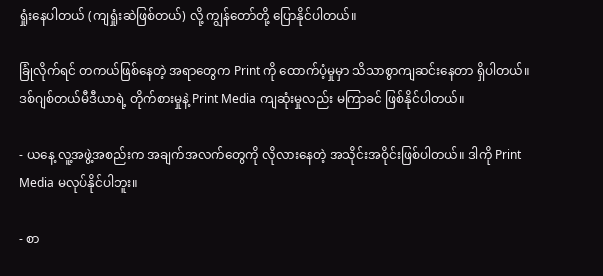ရှုံးနေပါတယ် (ကျရှုံးဆဲဖြစ်တယ်) လို့ ကျွန်တော်တို့ ပြောနိုင်ပါတယ်။

ခြုံလိုက်ရင် တကယ်ဖြစ်နေတဲ့ အရာတွေက Print ကို ထောက်ပံ့မှုမှာ သိသာစွာကျဆင်းနေတာ ရှိပါတယ်။ ဒစ်ဂျစ်တယ်မီဒီယာရဲ့ တိုက်စားမှုနဲ့ Print Media ကျဆုံးမှုလည်း မကြာခင် ဖြစ်နိုင်ပါတယ်။

- ယနေ့ လူ့အဖွဲ့အစည်းက အချက်အလက်တွေကို လိုလားနေတဲ့ အသိုင်းအဝိုင်းဖြစ်ပါတယ်။ ဒါကို Print Media မလုပ်နိုင်ပါဘူး။

- စာ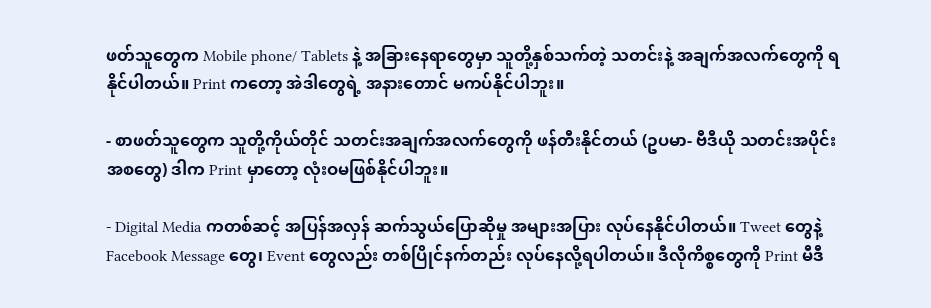ဖတ်သူတွေက Mobile phone/ Tablets နဲ့ အခြားနေရာတွေမှာ သူတို့နှစ်သက်တဲ့ သတင်းနဲ့ အချက်အလက်တွေကို ရနိုင်ပါတယ်။ Print ကတော့ အဲဒါတွေရဲ့ အနားတောင် မကပ်နိုင်ပါဘူး။

- စာဖတ်သူတွေက သူတို့ကိုယ်တိုင် သတင်းအချက်အလက်တွေကို ဖန်တီးနိုင်တယ် (ဥပမာ- ဗီဒီယို သတင်းအပိုင်းအစတွေ) ဒါက Print မှာတော့ လုံးဝမဖြစ်နိုင်ပါဘူး။

- Digital Media ကတစ်ဆင့် အပြန်အလှန် ဆက်သွယ်ပြောဆိုမှု အများအပြား လုပ်နေနိုင်ပါတယ်။ Tweet တွေနဲ့ Facebook Message တွေ၊ Event တွေလည်း တစ်ပြိုင်နက်တည်း လုပ်နေလို့ရပါတယ်။ ဒီလိုကိစ္စတွေကို Print မီဒီ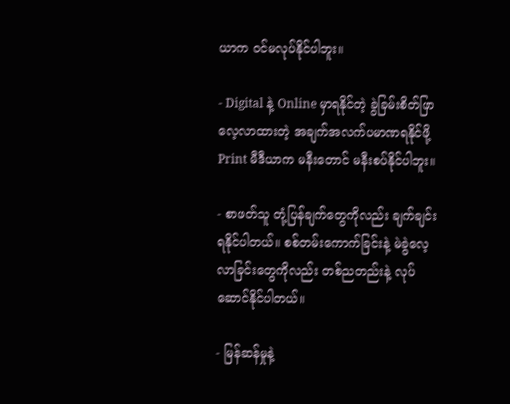ယာက ဝင်မလုပ်နိုင်ပါဘူး။

- Digital နဲ့ Online မှာရနိုင်တဲ့ ခွဲခြမ်းစိတ်ဖြာ လေ့လာထားတဲ့ အချက်အလက်ပမာဏရနိုင်ဖို့ Print မီဒီယာက မနီးတောင် မနီးစပ်နိုင်ပါဘူး။

- စာဖတ်သူ တုံ့ပြန်ချက်တွေကိုလည်း ချက်ချင်းရနိုင်ပါတယ်။ စစ်တမ်းကောက်ခြင်းနဲ့ မဲခွဲလေ့လာခြင်းတွေကိုလည်း တစ်ညတည်းနဲ့ လုပ်ဆောင်နိုင်ပါတယ်။

- မြန်ဆန်မှုနဲ့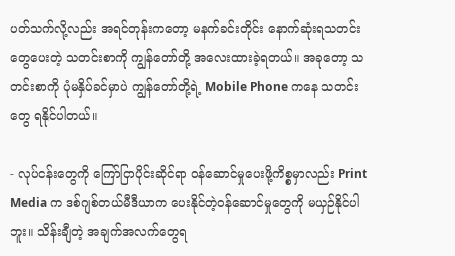ပတ်သက်လို့လည်း အရင်တုန်းကတော့ မနက်ခင်းတိုင်း နောက်ဆုံးရသတင်းတွေပေးတဲ့ သတင်းစာကို ကျွန်တော်တို့ အလေးထားခဲ့ရတယ်။ အခုတော့ သတင်းစာကို ပုံမနှိပ်ခင်မှာပဲ ကျွန်တော်တို့ရဲ့ Mobile Phone ကနေ သတင်းတွေ ရနိုင်ပါတယ်။

- လုပ်ငန်းတွေကို ကြော်ငြာပိုင်းဆိုင်ရာ ဝန်ဆောင်မှုပေးဖို့ကိစ္စမှာလည်း Print Media က ဒစ်ဂျစ်တယ်မီဒီယာက ပေးနိုင်တဲ့ဝန်ဆောင်မှုတွေကို မယှဉ်နိုင်ပါဘူး။ သိန်းချီတဲ့ အချက်အလက်တွေရ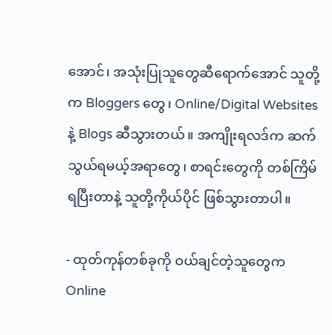အောင်၊ အသုံးပြုသူတွေဆီရောက်အောင် သူတို့က Bloggers တွေ၊ Online/Digital Websites နဲ့ Blogs ဆီသွားတယ်။ အကျိုးရလဒ်က ဆက်သွယ်ရမယ့်အရာတွေ၊ စာရင်းတွေကို တစ်ကြိမ်ရပြီးတာနဲ့ သူတို့ကိုယ်ပိုင် ဖြစ်သွားတာပါ။

- ထုတ်ကုန်တစ်ခုကို ဝယ်ချင်တဲ့သူတွေက Online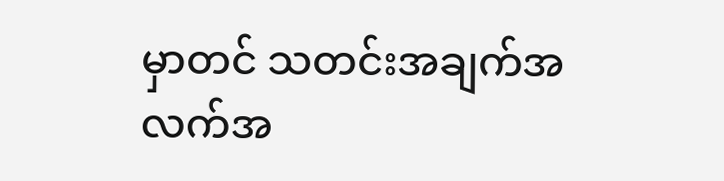မှာတင် သတင်းအချက်အလက်အ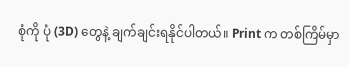စုံကို ပုံ (3D) တွေနဲ့ ချက်ချင်းရနိုင်ပါတယ်။ Print က တစ်ကြိမ်မှာ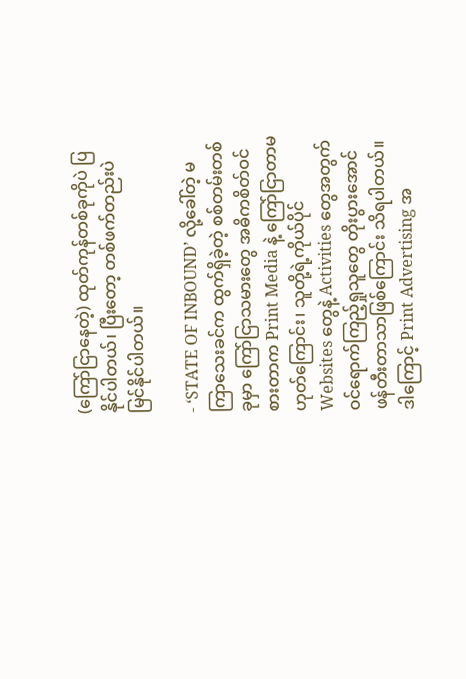(ကြော်ငြာနေတဲ့) ထုတ်ကုန်တစ်ခုကိုပဲ ပြနိုင်ပါတယ်၊ ပြီးတော့ တစ်ဖက်တည်းပဲ မြင်နိုင်ပါတယ်။

- ‘STATE OF INBOUND’ လို့ခေါ်တဲ့ မကြာသေးခင်က ထွက်ရှိခဲ့တဲ့ စစ်တမ်းတစ်ခုမှာ ကြော်ငြာသမားတွေ အဓိကစိတ်ဝင်စားတာက Print Media နဲ့ ကြော်ငြာတာမဟုတ်ကြောင်း၊ သူတို့ရဲ့ကိုယ်ပိုင် Websites တွေနဲ့ Activities တွေအတွက် ဝင်ရောက်ကြည့်ရှုသူတွေ တိုးပွားအောင် ဖန်တီးတာသာဖြစ်ကြောင်း သိရပါတယ်။ ဒါကြောင့် Print Advertising အ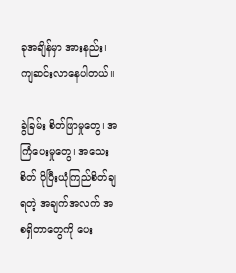ခုအချိန်မှာ အားနည်း၊ ကျဆင်းလာနေပါတယ်။

ခွဲခြမ်း စိတ်ဖြာမှုတွေ၊ အကြံပေးမှုတွေ၊ အသေးစိတ် ပိုပြီးယုံကြည်စိတ်ချရတဲ့ အချက်အလက် အစရှိတာတွေကို ပေး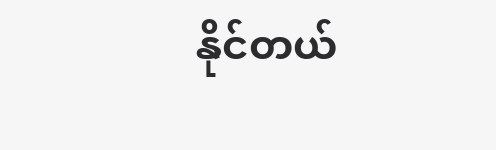နိုင်တယ်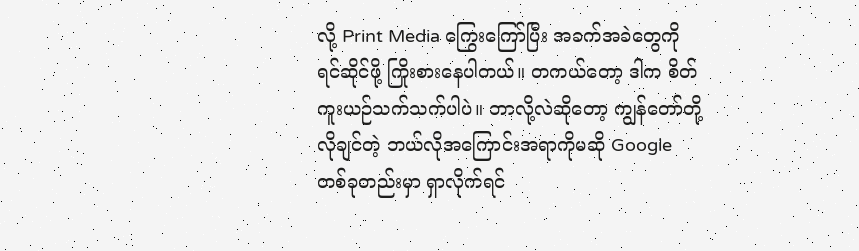လို့ Print Media ကြွေးကြော်ပြီး အခက်အခဲတွေကို ရင်ဆိုင်ဖို့ ကြိုးစားနေပါတယ်။ တကယ်တော့ ဒါက စိတ်ကူးယဉ်သက်သက်ပါပဲ။ ဘာလို့လဲဆိုတော့ ကျွန်တော်တို့လိုချင်တဲ့ ဘယ်လိုအကြောင်းအရာကိုမဆို Google တစ်ခုတည်းမှာ ရှာလိုက်ရင်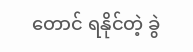တောင် ရနိုင်တဲ့ ခွဲ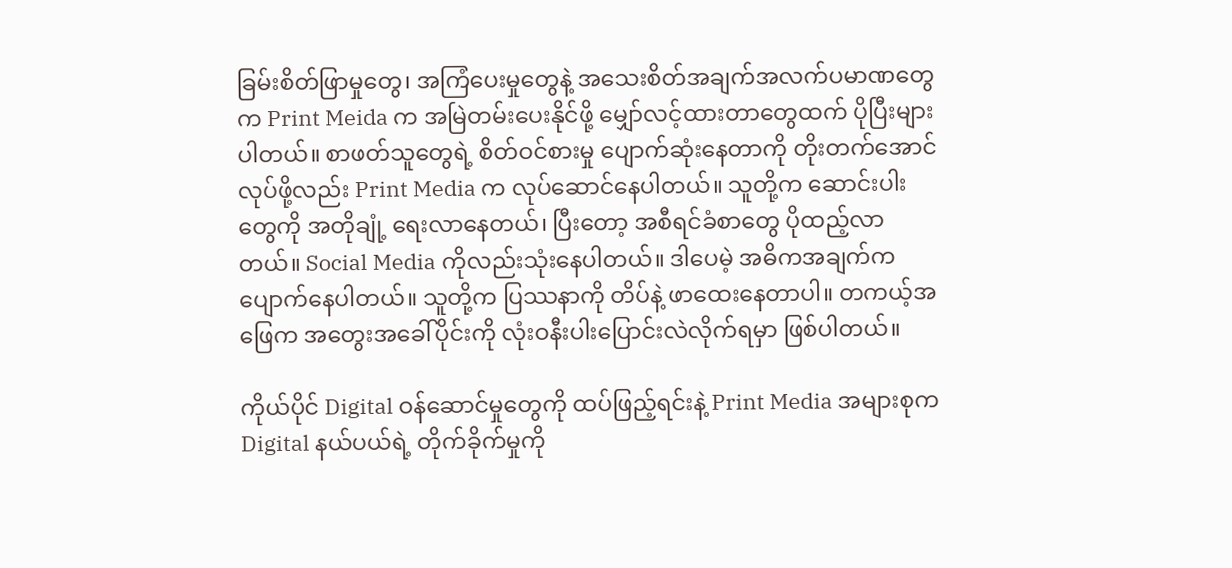ခြမ်းစိတ်ဖြာမှုတွေ၊ အကြံပေးမှုတွေနဲ့ အသေးစိတ်အချက်အလက်ပမာဏတွေက Print Meida က အမြဲတမ်းပေးနိုင်ဖို့ မျှော်လင့်ထားတာတွေထက် ပိုပြီးများပါတယ်။ စာဖတ်သူတွေရဲ့ စိတ်ဝင်စားမှု ပျောက်ဆုံးနေတာကို တိုးတက်အောင်လုပ်ဖို့လည်း Print Media က လုပ်ဆောင်နေပါတယ်။ သူတို့က ဆောင်းပါးတွေကို အတိုချုံ့ ရေးလာနေတယ်၊ ပြီးတော့ အစီရင်ခံစာတွေ ပိုထည့်လာတယ်။ Social Media ကိုလည်းသုံးနေပါတယ်။ ဒါပေမဲ့ အဓိကအချက်က ပျောက်နေပါတယ်။ သူတို့က ပြဿနာကို တိပ်နဲ့ ဖာထေးနေတာပါ။ တကယ့်အဖြေက အတွေးအခေါ်ပိုင်းကို လုံးဝနီးပါးပြောင်းလဲလိုက်ရမှာ ဖြစ်ပါတယ်။

ကိုယ်ပိုင် Digital ဝန်ဆောင်မှုတွေကို ထပ်ဖြည့်ရင်းနဲ့ Print Media အများစုက Digital နယ်ပယ်ရဲ့ တိုက်ခိုက်မှုကို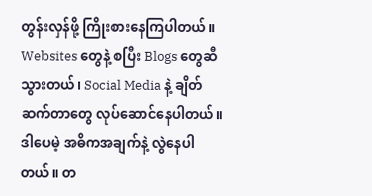တွန်းလှန်ဖို့ ကြိုးစားနေကြပါတယ်။ Websites တွေနဲ့ စပြီး Blogs တွေဆီသွားတယ်၊ Social Media နဲ့ ချိတ်ဆက်တာတွေ လုပ်ဆောင်နေပါတယ်။ ဒါပေမဲ့ အဓိကအချက်နဲ့ လွဲနေပါတယ်။ တ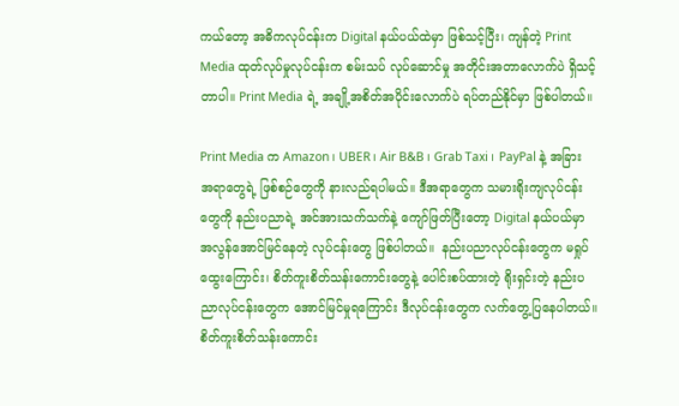ကယ်တော့ အဓိကလုပ်ငန်းက Digital နယ်ပယ်ထဲမှာ ဖြစ်သင့်ပြီး၊ ကျန်တဲ့ Print Media ထုတ်လုပ်မှုလုပ်ငန်းက စမ်းသပ် လုပ်ဆောင်မှု အတိုင်းအတာလောက်ပဲ ရှိသင့်တာပါ။ Print Media ရဲ့ အချို့အစိတ်အပိုင်းလောက်ပဲ ရပ်တည်နိုင်မှာ ဖြစ်ပါတယ်။

Print Media က Amazon ၊ UBER ၊ Air B&B ၊ Grab Taxi ၊ PayPal နဲ့ အခြားအရာတွေရဲ့ ဖြစ်စဉ်တွေကို နားလည်ရပါမယ်။ ဒီအရာတွေက သမားရိုးကျလုပ်ငန်းတွေကို နည်းပညာရဲ့ အင်အားသက်သက်နဲ့ ကျော်ဖြတ်ပြီးတော့ Digital နယ်ပယ်မှာ အလွန်အောင်မြင်နေတဲ့ လုပ်ငန်းတွေ ဖြစ်ပါတယ်။  နည်းပညာလုပ်ငန်းတွေက မရှုပ်ထွေးကြောင်း၊ စိတ်ကူးစိတ်သန်းကောင်းတွေနဲ့ ပေါင်းစပ်ထားတဲ့ ရိုးရှင်းတဲ့ နည်းပညာလုပ်ငန်းတွေက အောင်မြင်မှုရကြောင်း ဒီလုပ်ငန်းတွေက လက်တွေ့ပြနေပါတယ်။ စိတ်ကူးစိတ်သန်းကောင်း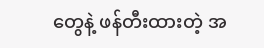တွေနဲ့ ဖန်တီးထားတဲ့ အ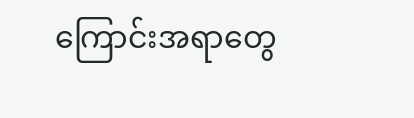ကြောင်းအရာတွေ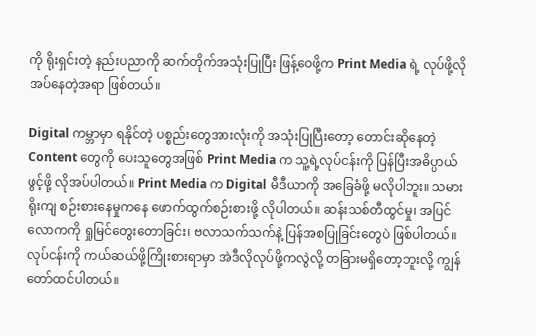ကို ရိုးရှင်းတဲ့ နည်းပညာကို ဆက်တိုက်အသုံးပြုပြီး ဖြန့်ဝေဖို့က Print Media ရဲ့ လုပ်ဖို့လိုအပ်နေတဲ့အရာ ဖြစ်တယ်။

Digital ကမ္ဘာမှာ ရနိုင်တဲ့ ပစ္စည်းတွေအားလုံးကို အသုံးပြုပြီးတော့ တောင်းဆိုနေတဲ့ Content တွေကို ပေးသူတွေအဖြစ် Print Media က သူ့ရဲ့လုပ်ငန်းကို ပြန်ပြီးအဓိပ္ပာယ်ဖွင့်ဖို့ လိုအပ်ပါတယ်။ Print Media က Digital မီဒီယာကို အခြေခံဖို့ မလိုပါဘူး။ သမားရိုးကျ စဉ်းစားနေမှုကနေ ဖောက်ထွက်စဉ်းစားဖို့ လိုပါတယ်။ ဆန်းသစ်တီထွင်မှု၊ အပြင်လောကကို ရှုမြင်တွေးတောခြင်း၊ ဗလာသက်သက်နဲ့ ပြန်အစပြုခြင်းတွေပဲ ဖြစ်ပါတယ်။ လုပ်ငန်းကို ကယ်ဆယ်ဖို့ကြိုးစားရာမှာ အဲဒီလိုလုပ်ဖို့ကလွဲလို့ တခြားမရှိတော့ဘူးလို့ ကျွန်တော်ထင်ပါတယ်။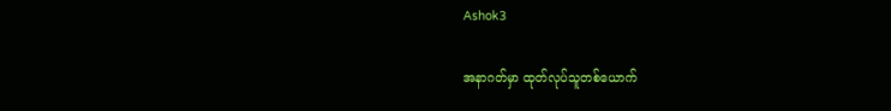Ashok3

အနာဂတ်မှာ ထုတ်လုပ်သူတစ်ယောက်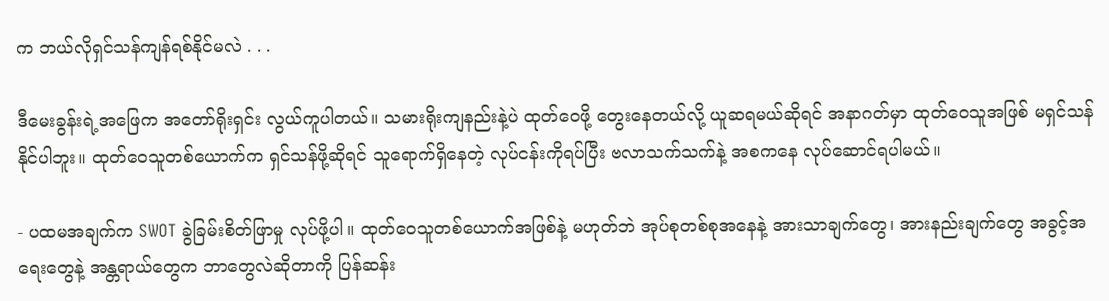က ဘယ်လိုရှင်သန်ကျန်ရစ်နိုင်မလဲ . . .

ဒီမေးခွန်းရဲ့အဖြေက အတော်ရိုးရှင်း လွယ်ကူပါတယ်။ သမားရိုးကျနည်းနဲ့ပဲ ထုတ်ဝေဖို့ တွေးနေတယ်လို့ ယူဆရမယ်ဆိုရင် အနာဂတ်မှာ ထုတ်ဝေသူအဖြစ် မရှင်သန်နိုင်ပါဘူး။ ထုတ်ဝေသူတစ်ယောက်က ရှင်သန်ဖို့ဆိုရင် သူရောက်ရှိနေတဲ့ လုပ်ငန်းကိုရပ်ပြီး ဗလာသက်သက်နဲ့ အစကနေ လုပ်ဆောင်ရပါမယ်။

- ပထမအချက်က SWOT ခွဲခြမ်းစိတ်ဖြာမှု လုပ်ဖို့ပါ။ ထုတ်ဝေသူတစ်ယောက်အဖြစ်နဲ့ မဟုတ်ဘဲ အုပ်စုတစ်စုအနေနဲ့ အားသာချက်တွေ၊ အားနည်းချက်တွေ အခွင့်အရေးတွေနဲ့ အန္တရာယ်တွေက ဘာတွေလဲဆိုတာကို ပြန်ဆန်း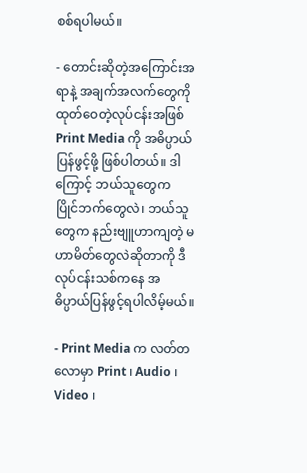စစ်ရပါမယ်။

- တောင်းဆိုတဲ့အကြောင်းအရာနဲ့ အချက်အလက်တွေကို ထုတ်ဝေတဲ့လုပ်ငန်းအဖြစ် Print Media ကို အဓိပ္ပာယ်ပြန်ဖွင့်ဖို့ ဖြစ်ပါတယ်။ ဒါကြောင့် ဘယ်သူတွေက ပြိုင်ဘက်တွေလဲ၊ ဘယ်သူတွေက နည်းဗျူဟာကျတဲ့ မဟာမိတ်တွေလဲဆိုတာကို ဒီလုပ်ငန်းသစ်ကနေ အဓိပ္ပာယ်ပြန်ဖွင့်ရပါလိမ့်မယ်။

- Print Media က လတ်တလောမှာ Print ၊ Audio ၊ Video ၊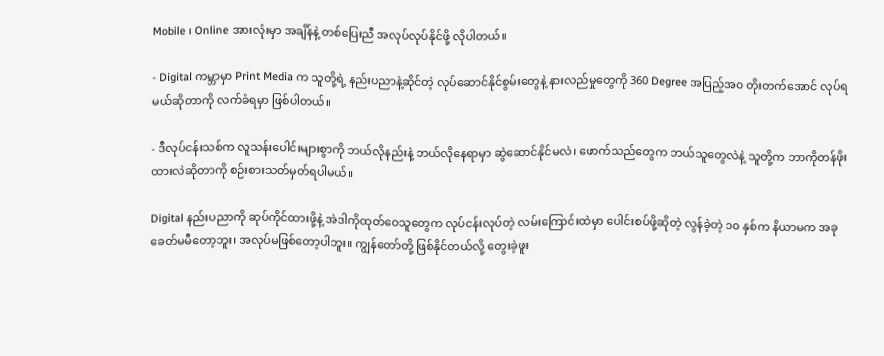Mobile ၊ Online အားလုံးမှာ အချိန်နဲ့ တစ်ပြေးညီ အလုပ်လုပ်နိုင်ဖို့ လိုပါတယ်။

- Digital ကမ္ဘာမှာ Print Media က သူတို့ရဲ့ နည်းပညာနဲ့ဆိုင်တဲ့ လုပ်ဆောင်နိုင်စွမ်းတွေနဲ့ နားလည်မှုတွေကို 360 Degree အပြည့်အ၀ တိုးတက်အောင် လုပ်ရမယ်ဆိုတာကို လက်ခံရမှာ ဖြစ်ပါတယ်။

- ဒီလုပ်ငန်းသစ်က လူသန်းပေါင်းများစွာကို ဘယ်လိုနည်းနဲ့ ဘယ်လိုနေရာမှာ ဆွဲဆောင်နိုင်မလဲ၊ ဖောက်သည်တွေက ဘယ်သူတွေလဲနဲ့ သူတို့က ဘာကိုတန်ဖိုးထားလဲဆိုတာကို စဉ်းစားသတ်မှတ်ရပါမယ်။

Digital နည်းပညာကို ဆုပ်ကိုင်ထားဖို့နဲ့ အဲဒါကိုထုတ်ဝေသူတွေက လုပ်ငန်းလုပ်တဲ့ လမ်းကြောင်းထဲမှာ ပေါင်းစပ်ဖို့ဆိုတဲ့ လွန်ခဲ့တဲ့ ၁၀ နှစ်က နိယာမက အခုခေတ်မမီတော့ဘူး၊ အလုပ်မဖြစ်တော့ပါဘူး။ ကျွန်တော်တို့ ဖြစ်နိုင်တယ်လို့ တွေးခဲ့ဖူး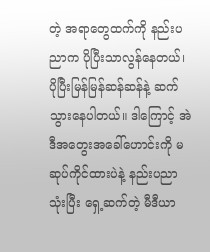တဲ့ အရာတွေထက်ကို နည်းပညာက ပိုပြီးသာလွန်နေတယ်၊ ပိုပြီးမြန်မြန်ဆန်ဆန်နဲ့ ဆက်သွားနေပါတယ်။ ဒါကြောင့် အဲဒီအတွေးအခေါ်ဟောင်းကို မဆုပ်ကိုင်ထားပဲနဲ့ နည်းပညာသုံးပြီး ရှေ့ဆက်တဲ့ မီဒီယာ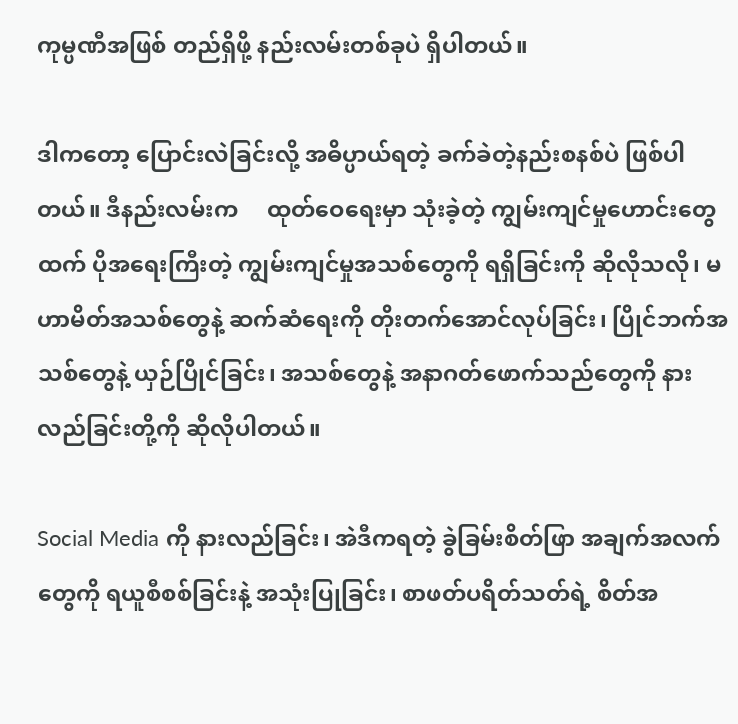ကုမ္ပဏီအဖြစ် တည်ရှိဖို့ နည်းလမ်းတစ်ခုပဲ ရှိပါတယ်။

ဒါကတော့ ပြောင်းလဲခြင်းလို့ အဓိပ္ပာယ်ရတဲ့ ခက်ခဲတဲ့နည်းစနစ်ပဲ ဖြစ်ပါတယ်။ ဒီနည်းလမ်းက     ထုတ်ဝေရေးမှာ သုံးခဲ့တဲ့ ကျွမ်းကျင်မှုဟောင်းတွေထက် ပိုအရေးကြီးတဲ့ ကျွမ်းကျင်မှုအသစ်တွေကို ရရှိခြင်းကို ဆိုလိုသလို၊ မဟာမိတ်အသစ်တွေနဲ့ ဆက်ဆံရေးကို တိုးတက်အောင်လုပ်ခြင်း၊ ပြိုင်ဘက်အသစ်တွေနဲ့ ယှဉ်ပြိုင်ခြင်း၊ အသစ်တွေနဲ့ အနာဂတ်ဖောက်သည်တွေကို နားလည်ခြင်းတို့ကို ဆိုလိုပါတယ်။

Social Media ကို နားလည်ခြင်း၊ အဲဒီကရတဲ့ ခွဲခြမ်းစိတ်ဖြာ အချက်အလက်တွေကို ရယူစီစစ်ခြင်းနဲ့ အသုံးပြုခြင်း၊ စာဖတ်ပရိတ်သတ်ရဲ့ စိတ်အ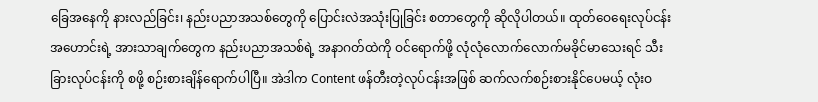ခြေအနေကို နားလည်ခြင်း၊ နည်းပညာအသစ်တွေကို ပြောင်းလဲအသုံးပြုခြင်း စတာတွေကို ဆိုလိုပါတယ်။ ထုတ်ဝေရေးလုပ်ငန်းအဟောင်းရဲ့ အားသာချက်တွေက နည်းပညာအသစ်ရဲ့ အနာဂတ်ထဲကို ဝင်ရောက်ဖို့ လုံလုံလောက်လောက်မခိုင်မာသေးရင် သီးခြားလုပ်ငန်းကို စဖို့ စဉ်းစားချိန်ရောက်ပါပြီ။ အဲဒါက Content ဖန်တီးတဲ့လုပ်ငန်းအဖြစ် ဆက်လက်စဉ်းစားနိုင်ပေမယ့် လုံးဝ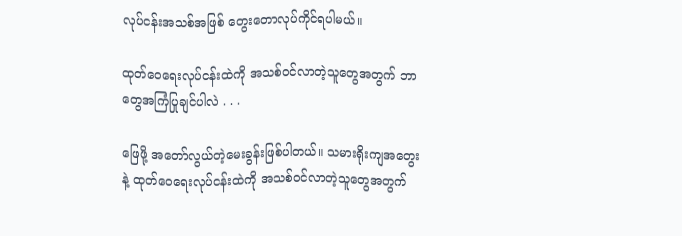လုပ်ငန်းအသစ်အဖြစ် တွေးတောလုပ်ကိုင်ရပါမယ်။

ထုတ်ဝေရေးလုပ်ငန်းထဲကို အသစ်ဝင်လာတဲ့သူတွေအတွက် ဘာတွေအကြံပြုချင်ပါလဲ . . .

ဖြေဖို့ အတော်လွယ်တဲ့မေးခွန်းဖြစ်ပါတယ်။ သမားရိုးကျအတွေးနဲ့ ထုတ်ဝေရေးလုပ်ငန်းထဲကို အသစ်ဝင်လာတဲ့သူတွေအတွက်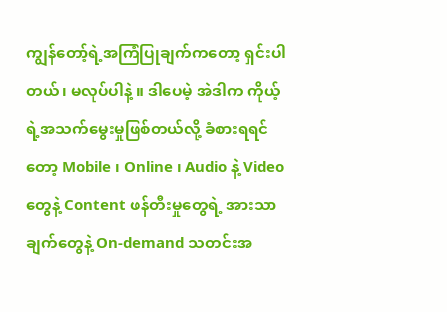ကျွန်တော့်ရဲ့အကြံပြုချက်ကတော့ ရှင်းပါတယ်၊ မလုပ်ပါနဲ့ ။ ဒါပေမဲ့ အဲဒါက ကိုယ့်ရဲ့အသက်မွေးမှုဖြစ်တယ်လို့ ခံစားရရင်တော့ Mobile ၊ Online ၊ Audio နဲ့ Video တွေနဲ့ Content ဖန်တီးမှုတွေရဲ့ အားသာချက်တွေနဲ့ On-demand သတင်းအ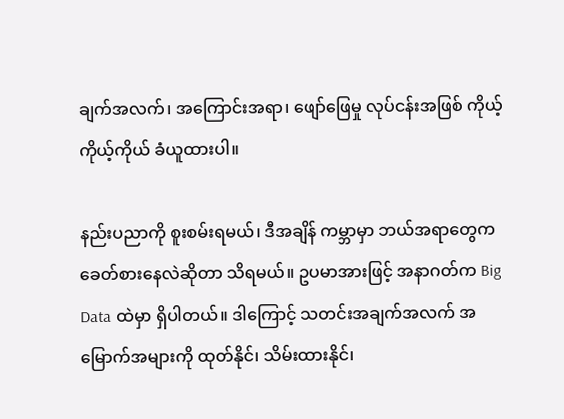ချက်အလက်၊ အကြောင်းအရာ၊ ဖျော်ဖြေမှု လုပ်ငန်းအဖြစ် ကိုယ့်ကိုယ့်ကိုယ် ခံယူထားပါ။

နည်းပညာကို စူးစမ်းရမယ်၊ ဒီအချိန် ကမ္ဘာမှာ ဘယ်အရာတွေက ခေတ်စားနေလဲဆိုတာ သိရမယ်။ ဥပမာအားဖြင့် အနာဂတ်က Big Data ထဲမှာ ရှိပါတယ်။ ဒါကြောင့် သတင်းအချက်အလက် အမြောက်အများကို ထုတ်နိုင်၊ သိမ်းထားနိုင်၊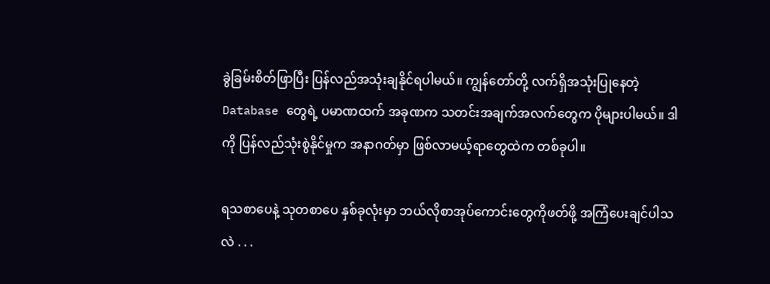ခွဲခြမ်းစိတ်ဖြာပြီး ပြန်လည်အသုံးချနိုင်ရပါမယ်။ ကျွန်တော်တို့ လက်ရှိအသုံးပြုနေတဲ့ Database တွေရဲ့ ပမာဏထက် အခုဏက သတင်းအချက်အလက်တွေက ပိုများပါမယ်။ ဒါကို ပြန်လည်သုံးစွဲနိုင်မှုက အနာဂတ်မှာ ဖြစ်လာမယ့်ရာတွေထဲက တစ်ခုပါ။

ရသစာပေနဲ့ သုတစာပေ နှစ်ခုလုံးမှာ ဘယ်လိုစာအုပ်ကောင်းတွေကိုဖတ်ဖို့ အကြံပေးချင်ပါသလဲ . . .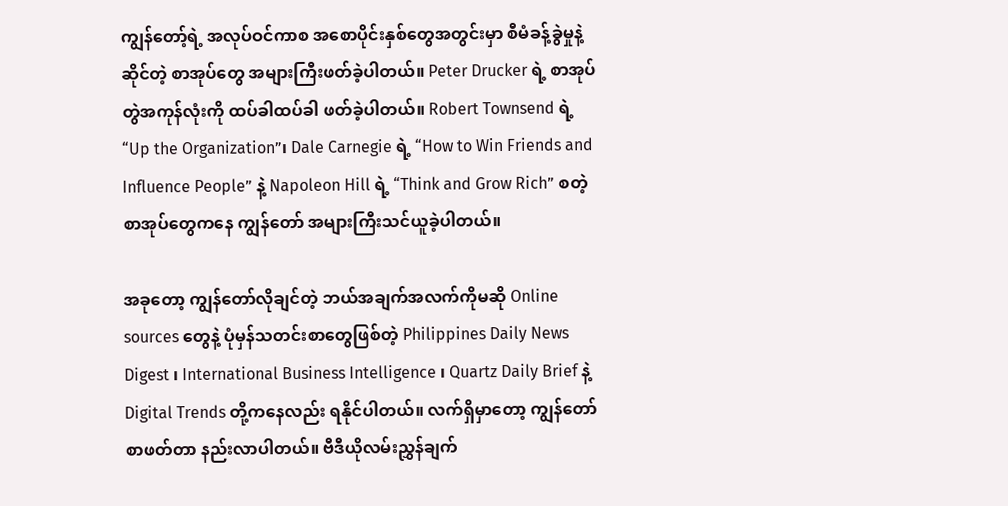ကျွန်တော့်ရဲ့ အလုပ်ဝင်ကာစ အစောပိုင်းနှစ်တွေအတွင်းမှာ စီမံခန့်ခွဲမှုနဲ့ဆိုင်တဲ့ စာအုပ်တွေ အများကြီးဖတ်ခဲ့ပါတယ်။ Peter Drucker ရဲ့ စာအုပ်တွဲအကုန်လုံးကို ထပ်ခါထပ်ခါ ဖတ်ခဲ့ပါတယ်။ Robert Townsend ရဲ့ “Up the Organization”၊ Dale Carnegie ရဲ့ “How to Win Friends and Influence People” နဲ့ Napoleon Hill ရဲ့ “Think and Grow Rich” စတဲ့ စာအုပ်တွေကနေ ကျွန်တော် အများကြီးသင်ယူခဲ့ပါတယ်။

အခုတော့ ကျွန်တော်လိုချင်တဲ့ ဘယ်အချက်အလက်ကိုမဆို Online sources တွေနဲ့ ပုံမှန်သတင်းစာတွေဖြစ်တဲ့ Philippines Daily News Digest ၊ International Business Intelligence ၊ Quartz Daily Brief နဲ့ Digital Trends တို့ကနေလည်း ရနိုင်ပါတယ်။ လက်ရှိမှာတော့ ကျွန်တော် စာဖတ်တာ နည်းလာပါတယ်။ ဗီဒီယိုလမ်းညွှန်ချက်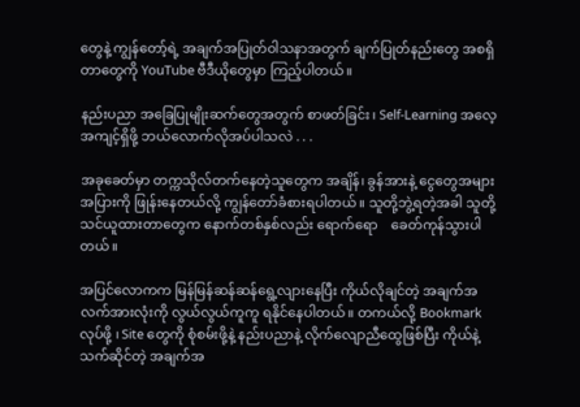တွေနဲ့ ကျွန်တော့်ရဲ့ အချက်အပြုတ်ဝါသနာအတွက် ချက်ပြုတ်နည်းတွေ အစရှိတာတွေကို YouTube ဗီဒီယိုတွေမှာ ကြည့်ပါတယ်။

နည်းပညာ အခြေပြုမျိုးဆက်တွေအတွက် စာဖတ်ခြင်း၊ Self-Learning အလေ့အကျင့်ရှိဖို့ ဘယ်လောက်လိုအပ်ပါသလဲ . . .

အခုခေတ်မှာ တက္ကသိုလ်တက်နေတဲ့သူတွေက အချိန်၊ ခွန်အားနဲ့ ငွေတွေအများအပြားကို ဖြုန်းနေတယ်လို့ ကျွန်တော်ခံစားရပါတယ်။ သူတို့ဘွဲ့ရတဲ့အခါ သူတို့သင်ယူထားတာတွေက နောက်တစ်နှစ်လည်း ရောက်ရော    ခေတ်ကုန်သွားပါတယ်။

အပြင်လောကက မြန်မြန်ဆန်ဆန်ရွေ့လျားနေပြီး ကိုယ်လိုချင်တဲ့ အချက်အလက်အားလုံးကို လွယ်လွယ်ကူကူ ရနိုင်နေပါတယ်။ တကယ်လို့ Bookmark လုပ်ဖို့ ၊ Site တွေကို စုံစမ်းဖို့နဲ့ နည်းပညာနဲ့ လိုက်လျောညီထွေဖြစ်ပြီး ကိုယ်နဲ့သက်ဆိုင်တဲ့ အချက်အ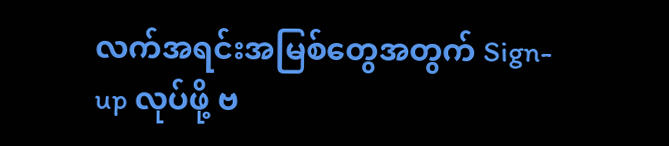လက်အရင်းအမြစ်တွေအတွက် Sign-up လုပ်ဖို့ ဗ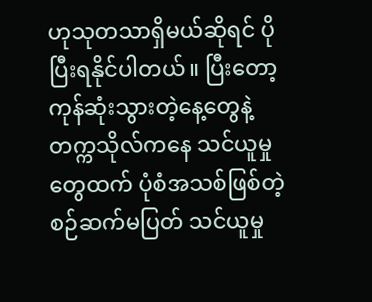ဟုသုတသာရှိမယ်ဆိုရင် ပိုပြီးရနိုင်ပါတယ်။ ပြီးတော့ ကုန်ဆုံးသွားတဲ့နေ့တွေနဲ့ တက္ကသိုလ်ကနေ သင်ယူမှုတွေထက် ပုံစံအသစ်ဖြစ်တဲ့ စဉ်ဆက်မပြတ် သင်ယူမှု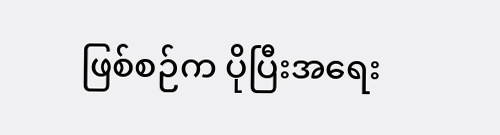ဖြစ်စဉ်က ပိုပြီးအရေး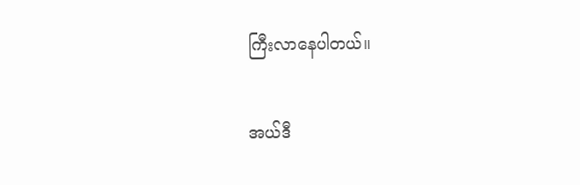ကြီးလာနေပါတယ်။

အယ်ဒီ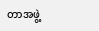တာအဖွဲ့